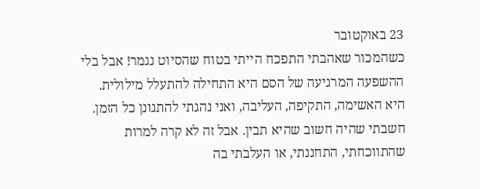23 באוקטובר
כשהמכור שאהבתי התפכח הייתי בטוח שהסיוט נגמר! אבל בלי ההשפעה המרגיעה של הסם היא התחילה להתעלל מילולית. היא האשימה, התקיפה, העליבה, ואני נהגתי להתגונן כל הזמן. חשבתי שהיה חשוב שהיא תבין. אבל זה לא קרה למרות שהתווכחתי, התחננתי, או העלבתי בה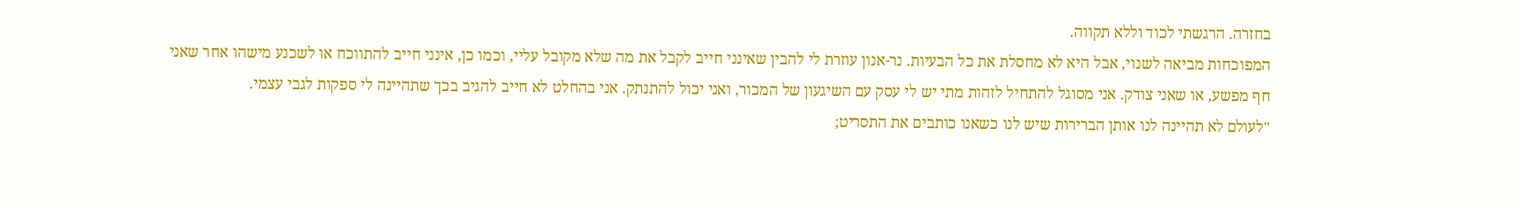בחזרה. הרגשתי לכוד וללא תקווה.
המפוכחות מביאה לשנוי, אבל היא לא מחסלת את כל הבעיות. נר-אנון עוזרת לי להבין שאינני חייב לקבל את מה שלא מקובל עליי, וכמו כן, אינני חייב להתווכח או לשכנע מישהו אחר שאני חף מפשע, או שאני צודק. אני מסוגל להתחיל לזהות מתי יש לי עסק עם השיגעון של המכור, ואני יכול להתנתק. אני בהחלט לא חייב להגיב בכך שתהיינה לי ספקות לגבי עצמי.
"לעולם לא תהיינה לנו אותן הברירות שיש לנו כשאנו כותבים את התסריט;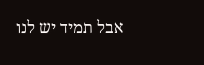אבל תמיד יש לנו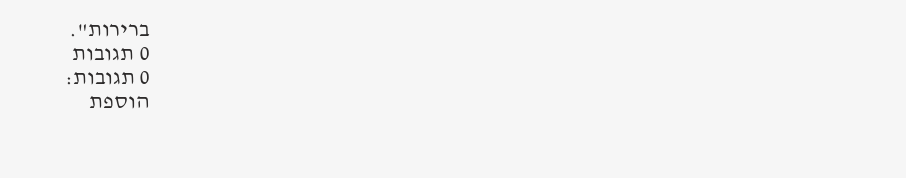ברירות".
0 תגובות
0 תגובות:
הוספת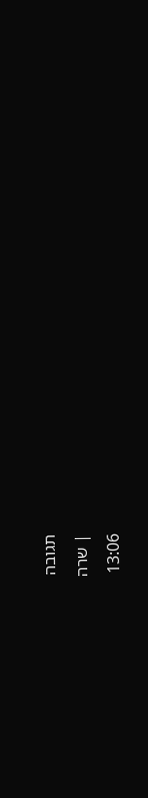תגובה
| שרה
13:06